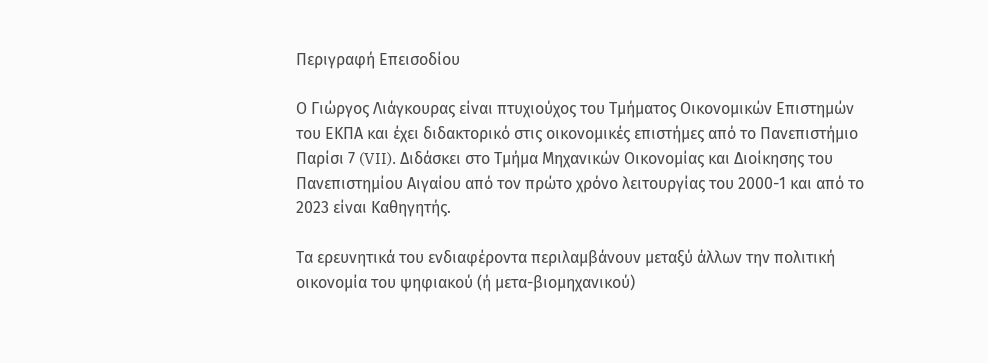Περιγραφή Επεισοδίου

Ο Γιώργος Λιάγκουρας είναι πτυχιούχος του Τμήματος Οικονομικών Επιστημών του ΕΚΠΑ και έχει διδακτορικό στις οικονομικές επιστήμες από το Πανεπιστήμιο Παρίσι 7 (VII). Διδάσκει στο Τμήμα Μηχανικών Οικονομίας και Διοίκησης του Πανεπιστημίου Αιγαίου από τον πρώτο χρόνο λειτουργίας του 2000-1 και από το 2023 είναι Καθηγητής.

Τα ερευνητικά του ενδιαφέροντα περιλαμβάνουν μεταξύ άλλων την πολιτική οικονομία του ψηφιακού (ή μετα-βιομηχανικού)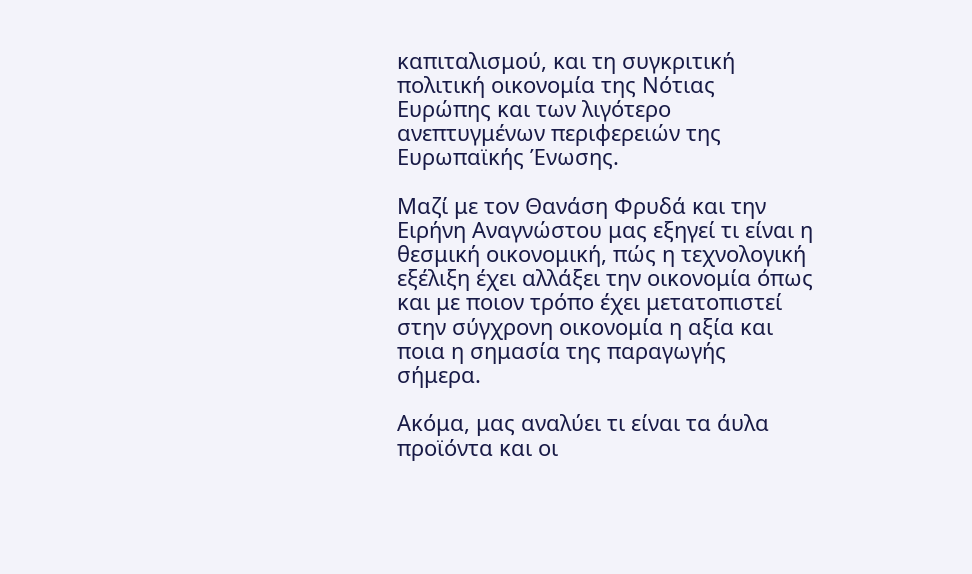καπιταλισμού, και τη συγκριτική πολιτική οικονομία της Νότιας Ευρώπης και των λιγότερο ανεπτυγμένων περιφερειών της Ευρωπαϊκής Ένωσης.

Μαζί με τον Θανάση Φρυδά και την Ειρήνη Αναγνώστου μας εξηγεί τι είναι η θεσμική οικονομική, πώς η τεχνολογική εξέλιξη έχει αλλάξει την οικονομία όπως και με ποιον τρόπο έχει μετατοπιστεί στην σύγχρονη οικονομία η αξία και ποια η σημασία της παραγωγής σήμερα.

Ακόμα, μας αναλύει τι είναι τα άυλα προϊόντα και οι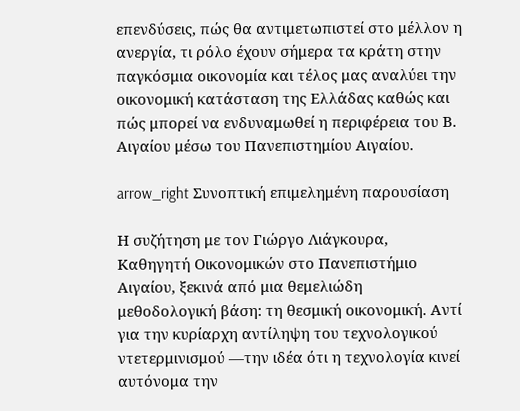επενδύσεις, πώς θα αντιμετωπιστεί στο μέλλον η ανεργία, τι ρόλο έχουν σήμερα τα κράτη στην παγκόσμια οικονομία και τέλος μας αναλύει την οικονομική κατάσταση της Ελλάδας καθώς και πώς μπορεί να ενδυναμωθεί η περιφέρεια του Β. Αιγαίου μέσω του Πανεπιστημίου Αιγαίου.

arrow_right Συνοπτική επιμελημένη παρουσίαση

Η συζήτηση με τον Γιώργο Λιάγκουρα, Καθηγητή Οικονομικών στο Πανεπιστήμιο Αιγαίου, ξεκινά από μια θεμελιώδη μεθοδολογική βάση: τη θεσμική οικονομική. Αντί για την κυρίαρχη αντίληψη του τεχνολογικού ντετερμινισμού —την ιδέα ότι η τεχνολογία κινεί αυτόνομα την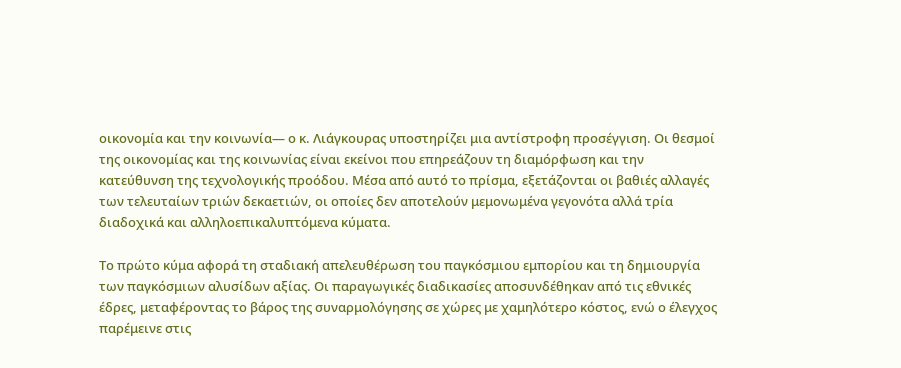οικονομία και την κοινωνία— ο κ. Λιάγκουρας υποστηρίζει μια αντίστροφη προσέγγιση. Οι θεσμοί της οικονομίας και της κοινωνίας είναι εκείνοι που επηρεάζουν τη διαμόρφωση και την κατεύθυνση της τεχνολογικής προόδου. Μέσα από αυτό το πρίσμα, εξετάζονται οι βαθιές αλλαγές των τελευταίων τριών δεκαετιών, οι οποίες δεν αποτελούν μεμονωμένα γεγονότα αλλά τρία διαδοχικά και αλληλοεπικαλυπτόμενα κύματα.

Το πρώτο κύμα αφορά τη σταδιακή απελευθέρωση του παγκόσμιου εμπορίου και τη δημιουργία των παγκόσμιων αλυσίδων αξίας. Οι παραγωγικές διαδικασίες αποσυνδέθηκαν από τις εθνικές έδρες, μεταφέροντας το βάρος της συναρμολόγησης σε χώρες με χαμηλότερο κόστος, ενώ ο έλεγχος παρέμεινε στις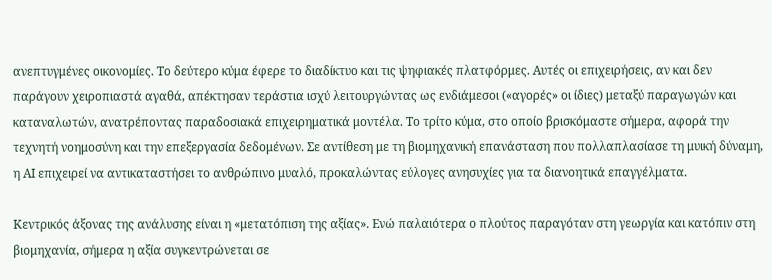ανεπτυγμένες οικονομίες. Το δεύτερο κύμα έφερε το διαδίκτυο και τις ψηφιακές πλατφόρμες. Αυτές οι επιχειρήσεις, αν και δεν παράγουν χειροπιαστά αγαθά, απέκτησαν τεράστια ισχύ λειτουργώντας ως ενδιάμεσοι («αγορές» οι ίδιες) μεταξύ παραγωγών και καταναλωτών, ανατρέποντας παραδοσιακά επιχειρηματικά μοντέλα. Το τρίτο κύμα, στο οποίο βρισκόμαστε σήμερα, αφορά την τεχνητή νοημοσύνη και την επεξεργασία δεδομένων. Σε αντίθεση με τη βιομηχανική επανάσταση που πολλαπλασίασε τη μυική δύναμη, η AI επιχειρεί να αντικαταστήσει το ανθρώπινο μυαλό, προκαλώντας εύλογες ανησυχίες για τα διανοητικά επαγγέλματα.

Κεντρικός άξονας της ανάλυσης είναι η «μετατόπιση της αξίας». Ενώ παλαιότερα ο πλούτος παραγόταν στη γεωργία και κατόπιν στη βιομηχανία, σήμερα η αξία συγκεντρώνεται σε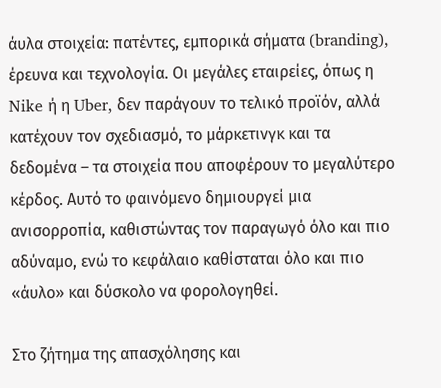άυλα στοιχεία: πατέντες, εμπορικά σήματα (branding), έρευνα και τεχνολογία. Οι μεγάλες εταιρείες, όπως η Nike ή η Uber, δεν παράγουν το τελικό προϊόν, αλλά κατέχουν τον σχεδιασμό, το μάρκετινγκ και τα δεδομένα – τα στοιχεία που αποφέρουν το μεγαλύτερο κέρδος. Αυτό το φαινόμενο δημιουργεί μια ανισορροπία, καθιστώντας τον παραγωγό όλο και πιο αδύναμο, ενώ το κεφάλαιο καθίσταται όλο και πιο «άυλο» και δύσκολο να φορολογηθεί.

Στο ζήτημα της απασχόλησης και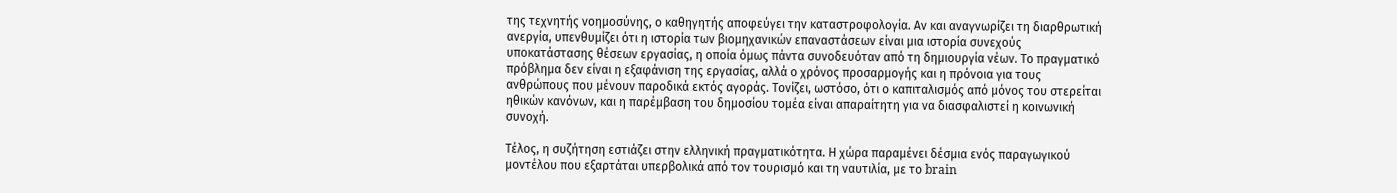της τεχνητής νοημοσύνης, ο καθηγητής αποφεύγει την καταστροφολογία. Αν και αναγνωρίζει τη διαρθρωτική ανεργία, υπενθυμίζει ότι η ιστορία των βιομηχανικών επαναστάσεων είναι μια ιστορία συνεχούς υποκατάστασης θέσεων εργασίας, η οποία όμως πάντα συνοδευόταν από τη δημιουργία νέων. Το πραγματικό πρόβλημα δεν είναι η εξαφάνιση της εργασίας, αλλά ο χρόνος προσαρμογής και η πρόνοια για τους ανθρώπους που μένουν παροδικά εκτός αγοράς. Τονίζει, ωστόσο, ότι ο καπιταλισμός από μόνος του στερείται ηθικών κανόνων, και η παρέμβαση του δημοσίου τομέα είναι απαραίτητη για να διασφαλιστεί η κοινωνική συνοχή.

Τέλος, η συζήτηση εστιάζει στην ελληνική πραγματικότητα. Η χώρα παραμένει δέσμια ενός παραγωγικού μοντέλου που εξαρτάται υπερβολικά από τον τουρισμό και τη ναυτιλία, με το brain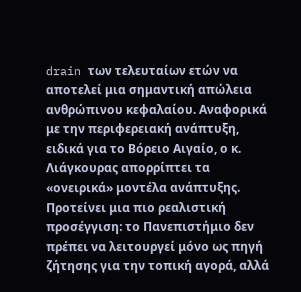drain των τελευταίων ετών να αποτελεί μια σημαντική απώλεια ανθρώπινου κεφαλαίου. Αναφορικά με την περιφερειακή ανάπτυξη, ειδικά για το Βόρειο Αιγαίο, ο κ. Λιάγκουρας απορρίπτει τα «ονειρικά» μοντέλα ανάπτυξης. Προτείνει μια πιο ρεαλιστική προσέγγιση: το Πανεπιστήμιο δεν πρέπει να λειτουργεί μόνο ως πηγή ζήτησης για την τοπική αγορά, αλλά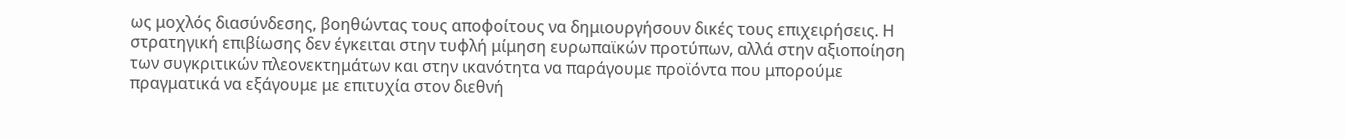ως μοχλός διασύνδεσης, βοηθώντας τους αποφοίτους να δημιουργήσουν δικές τους επιχειρήσεις. Η στρατηγική επιβίωσης δεν έγκειται στην τυφλή μίμηση ευρωπαϊκών προτύπων, αλλά στην αξιοποίηση των συγκριτικών πλεονεκτημάτων και στην ικανότητα να παράγουμε προϊόντα που μπορούμε πραγματικά να εξάγουμε με επιτυχία στον διεθνή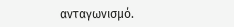ανταγωνισμό.